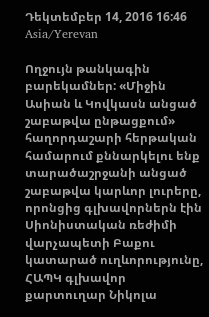Դեկտեմբեր 14, 2016 16:46 Asia/Yerevan

Ողջույն թանկագին բարեկամներ: «Միջին Ասիան և Կովկասն անցած շաբաթվա ընթացքում» հաղորդաշարի հերթական համարում քննարկելու ենք տարածաշրջանի անցած շաբաթվա կարևոր լուրերը, որոնցից գլխավորներն էին Սիոնիստական ռեժիմի վարչապետի Բաքու կատարած ուղևորությունը, ՀԱՊԿ գլխավոր քարտուղար Նիկոլա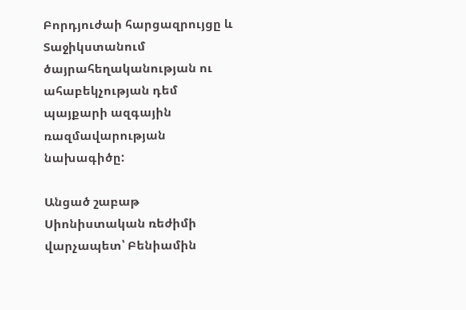Բորդյուժաի հարցազրույցը և Տաջիկստանում ծայրահեղականության ու ահաբեկչության դեմ պայքարի ազգային ռազմավարության նախագիծը:

Անցած շաբաթ Սիոնիստական ռեժիմի վարչապետ՝ Բենիամին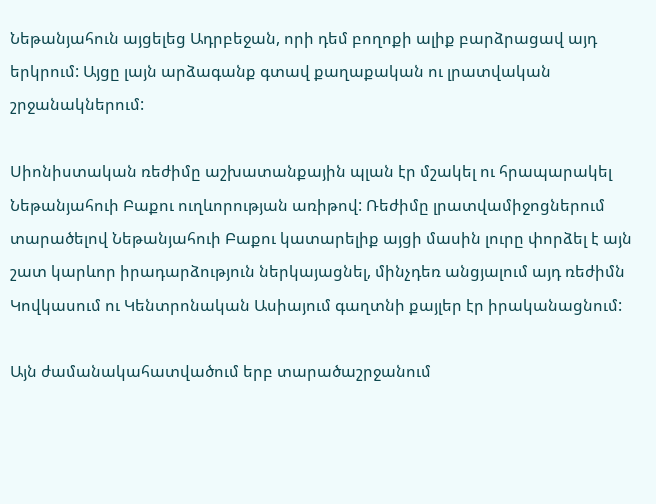Նեթանյահուն այցելեց Ադրբեջան, որի դեմ բողոքի ալիք բարձրացավ այդ երկրում: Այցը լայն արձագանք գտավ քաղաքական ու լրատվական շրջանակներում:

Սիոնիստական ռեժիմը աշխատանքային պլան էր մշակել ու հրապարակել Նեթանյահուի Բաքու ուղևորության առիթով: Ռեժիմը լրատվամիջոցներում տարածելով Նեթանյահուի Բաքու կատարելիք այցի մասին լուրը փորձել է այն շատ կարևոր իրադարձություն ներկայացնել, մինչդեռ անցյալում այդ ռեժիմն  Կովկասում ու Կենտրոնական Ասիայում գաղտնի քայլեր էր իրականացնում:

Այն ժամանակահատվածում երբ տարածաշրջանում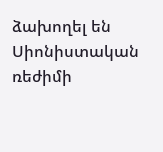ձախողել են Սիոնիստական ռեժիմի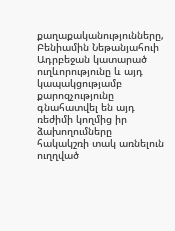քաղաքականությունները, Բենիամին Նեթանյահուի Ադրբեջան կատարած ուղևորությունը և այդ կապակցությամբ քարոզչությունը  գնահատվել են այդ ռեժիմի կողմից իր   ձախողումները հակակշռի տակ առնելուն ուղղված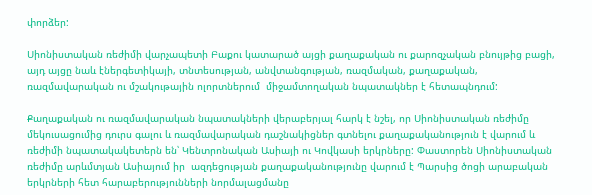փորձեր:

Սիոնիստական ռեժիմի վարչապետի Բաքու կատարած այցի քաղաքական ու քարոզչական բնույթից բացի, այդ այցը նաև էներգետիկայի, տնտեսության, անվտանգության, ռազմական, քաղաքական, ռազմավարական ու մշակութային ոլորտներում  միջամտողական նպատակներ է հետապնդում:

Քաղաքական ու ռազմավարական նպատակների վերաբերյալ հարկ է նշել, որ Սիոնիստական ռեժիմը մեկուսացումից դուրս գալու և ռազմավարական դաշնակիցներ գտնելու քաղաքականություն է վարում և ռեժիմի նպատակակետերն են՝ Կենտրոնական Ասիայի ու Կովկասի երկրները: Փաստորեն Սիոնիստական ռեժիմը արևմտյան Ասիայում իր  ազդեցության քաղաքականությունը վարում է Պարսից ծոցի արաբական երկրների հետ հարաբերությունների նորմալացմանը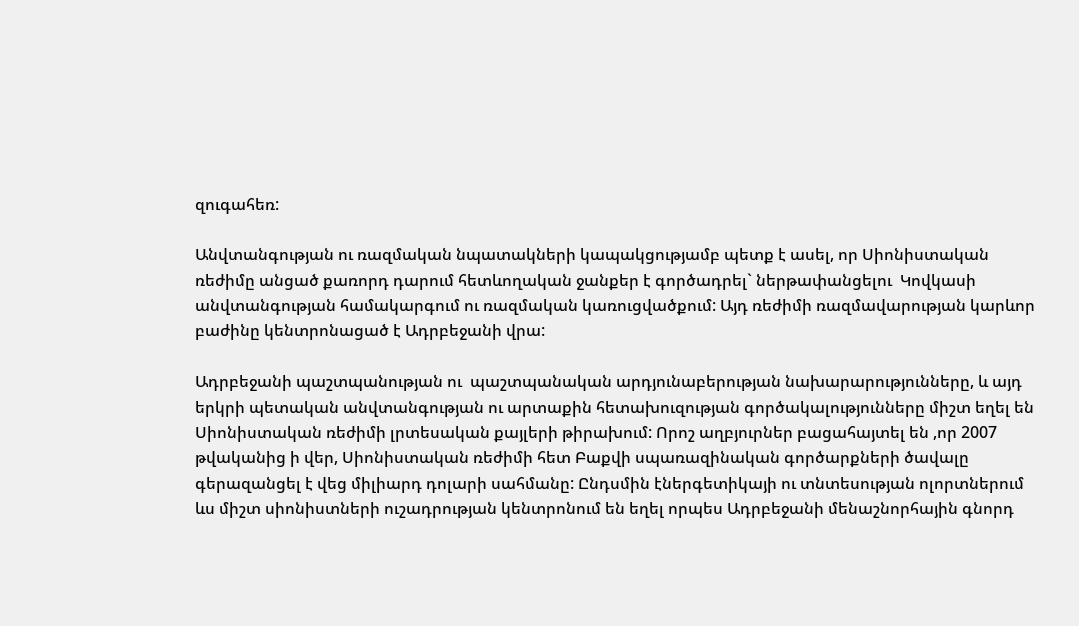զուգահեռ:

Անվտանգության ու ռազմական նպատակների կապակցությամբ պետք է ասել, որ Սիոնիստական ռեժիմը անցած քառորդ դարում հետևողական ջանքեր է գործադրել` ներթափանցելու  Կովկասի անվտանգության համակարգում ու ռազմական կառուցվածքում: Այդ ռեժիմի ռազմավարության կարևոր բաժինը կենտրոնացած է Ադրբեջանի վրա:

Ադրբեջանի պաշտպանության ու  պաշտպանական արդյունաբերության նախարարությունները, և այդ երկրի պետական անվտանգության ու արտաքին հետախուզության գործակալությունները միշտ եղել են Սիոնիստական ռեժիմի լրտեսական քայլերի թիրախում: Որոշ աղբյուրներ բացահայտել են ,որ 2007 թվականից ի վեր, Սիոնիստական ռեժիմի հետ Բաքվի սպառազինական գործարքների ծավալը գերազանցել է վեց միլիարդ դոլարի սահմանը: Ընդսմին էներգետիկայի ու տնտեսության ոլորտներում ևս միշտ սիոնիստների ուշադրության կենտրոնում են եղել որպես Ադրբեջանի մենաշնորհային գնորդ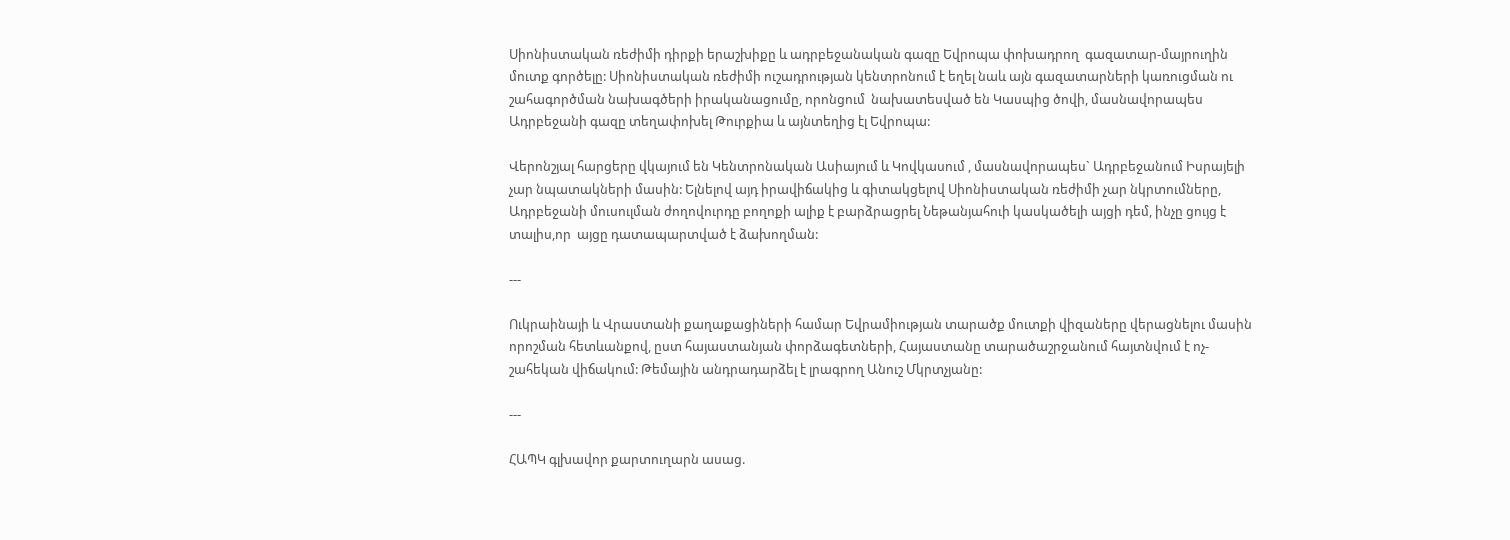Սիոնիստական ռեժիմի դիրքի երաշխիքը և ադրբեջանական գազը Եվրոպա փոխադրող  գազատար-մայրուղին մուտք գործելը: Սիոնիստական ռեժիմի ուշադրության կենտրոնում է եղել նաև այն գազատարների կառուցման ու շահագործման նախագծերի իրականացումը, որոնցում  նախատեսված են Կասպից ծովի, մասնավորապես Ադրբեջանի գազը տեղափոխել Թուրքիա և այնտեղից էլ Եվրոպա:

Վերոնշյալ հարցերը վկայում են Կենտրոնական Ասիայում և Կովկասում , մասնավորապես` Ադրբեջանում Իսրայելի չար նպատակների մասին: Ելնելով այդ իրավիճակից և գիտակցելով Սիոնիստական ռեժիմի չար նկրտումները,  Ադրբեջանի մուսուլման ժողովուրդը բողոքի ալիք է բարձրացրել Նեթանյահուի կասկածելի այցի դեմ, ինչը ցույց է  տալիս,որ  այցը դատապարտված է ձախողման:

---

Ուկրաինայի և Վրաստանի քաղաքացիների համար Եվրամիության տարածք մուտքի վիզաները վերացնելու մասին որոշման հետևանքով, ըստ հայաստանյան փորձագետների, Հայաստանը տարածաշրջանում հայտնվում է ոչ-շահեկան վիճակում: Թեմային անդրադարձել է լրագրող Անուշ Մկրտչյանը:

---

ՀԱՊԿ գլխավոր քարտուղարն ասաց.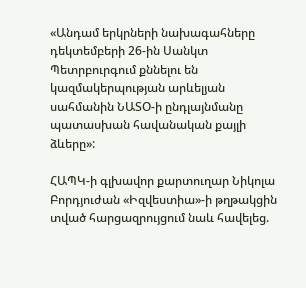«Անդամ երկրների նախագահները դեկտեմբերի 26-ին Սանկտ Պետրբուրգում քննելու են կազմակերպության արևելյան սահմանին ՆԱՏՕ-ի ընդլայնմանը պատասխան հավանական քայլի ձևերը»:

ՀԱՊԿ-ի գլխավոր քարտուղար Նիկոլա Բորդյուժան «Իզվեստիա»-ի թղթակցին տված հարցազրույցում նաև հավելեց.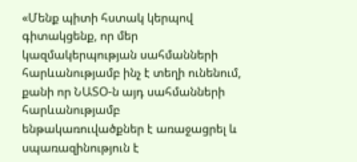«Մենք պիտի հստակ կերպով գիտակցենք, որ մեր կազմակերպության սահմանների հարևանությամբ ինչ է տեղի ունենում, քանի որ ՆԱՏՕ-ն այդ սահմանների հարևանությամբ ենթակառուվածքներ է առաջացրել և սպառազինություն է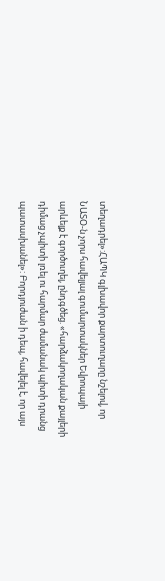տեղադրել»:ՀԱՊԿ գլխավոր քարտուղարը նշելով, որ ՆԱՏՕ-ն չորս հավելյալ գումարտակներ Եվրոպայի արևելք է գործուղել, ընդգծեց. «հարձակողական քայլերի դիմաց չպիտի լռել ու հարմար ժամանակ պիտի դրանց պատասխանել»: Բորդյուժան ի դեպ, հավելել է, որ այս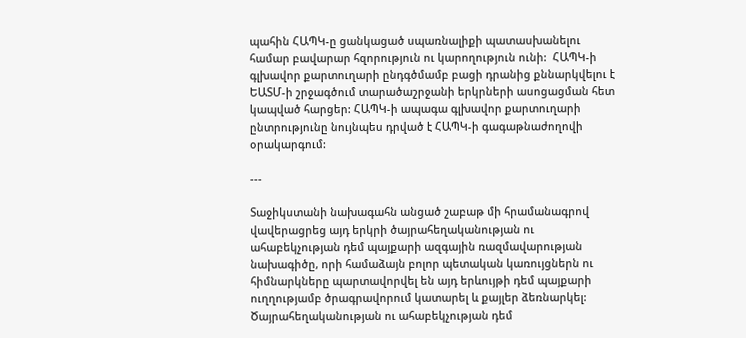պահին ՀԱՊԿ-ը ցանկացած սպառնալիքի պատասխանելու համար բավարար հզորություն ու կարողություն ունի:  ՀԱՊԿ-ի գլխավոր քարտուղարի ընդգծմամբ բացի դրանից քննարկվելու է ԵԱՏՄ-ի շրջագծում տարածաշրջանի երկրների ասոցացման հետ կապված հարցեր: ՀԱՊԿ-ի ապագա գլխավոր քարտուղարի ընտրությունը նույնպես դրված է ՀԱՊԿ-ի գագաթնաժողովի օրակարգում:

---

Տաջիկստանի նախագահն անցած շաբաթ մի հրամանագրով վավերացրեց այդ երկրի ծայրահեղականության ու ահաբեկչության դեմ պայքարի ազգային ռազմավարության նախագիծը, որի համաձայն բոլոր պետական կառույցներն ու հիմնարկները պարտավորվել են այդ երևույթի դեմ պայքարի ուղղությամբ ծրագրավորում կատարել և քայլեր ձեռնարկել: Ծայրահեղականության ու ահաբեկչության դեմ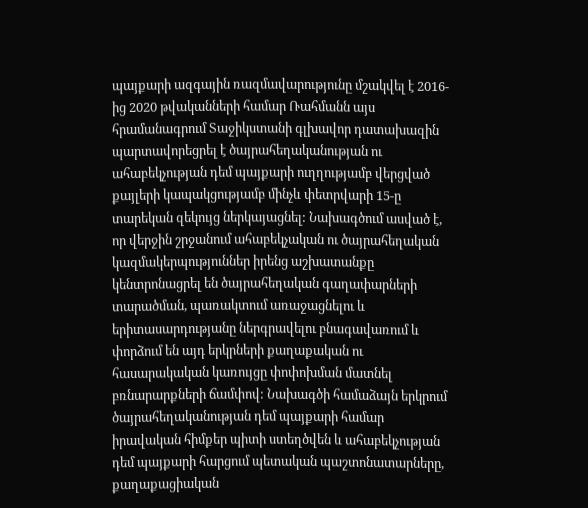պայքարի ազգային ռազմավարությունը մշակվել է 2016-ից 2020 թվականների համար Ռահմանն այս հրամանագրում Տաջիկստանի գլխավոր դատախազին պարտավորեցրել է ծայրահեղականության ու ահաբեկչության դեմ պայքարի ուղղությամբ վերցված քայլերի կապակցությամբ մինչև փետրվարի 15-ը տարեկան զեկույց ներկայացնել: Նախագծում ասված է, որ վերջին շրջանում ահաբեկչական ու ծայրահեղական կազմակերպություններ իրենց աշխատանքը կենտրոնացրել են ծայրահեղական գաղափարների տարածման, պառակտում առաջացնելու և երիտասարդությանը ներգրավելու բնագավառում և փորձում են այդ երկրների քաղաքական ու հասարակական կառույցը փոփոխման մատնել բռնարարքների ճամփով: Նախագծի համաձայն երկրում ծայրահեղականության դեմ պայքարի համար իրավական հիմքեր պիտի ստեղծվեն և ահաբեկչության դեմ պայքարի հարցում պետական պաշտոնատարները, քաղաքացիական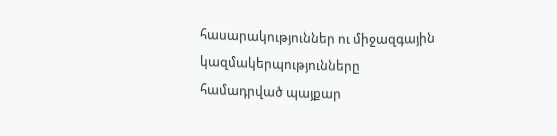հասարակություններ ու միջազգային կազմակերպությունները համադրված պայքար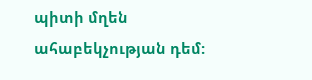պիտի մղեն ահաբեկչության դեմ: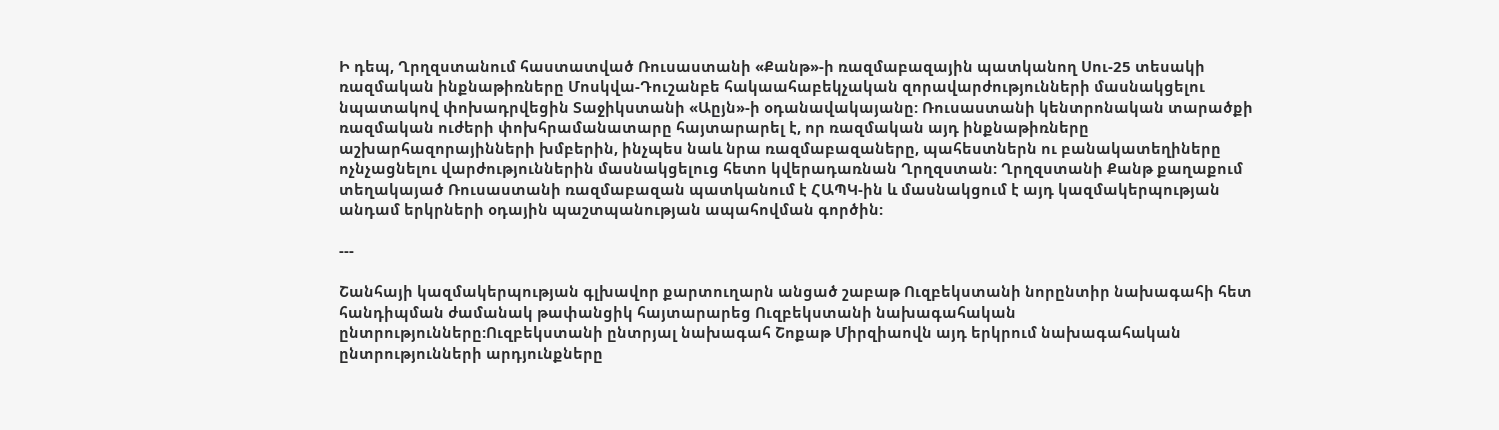Ի դեպ, Ղրղզստանում հաստատված Ռուսաստանի «Քանթ»-ի ռազմաբազային պատկանող Սու-25 տեսակի ռազմական ինքնաթիռները Մոսկվա-Դուշանբե հակաահաբեկչական զորավարժությունների մասնակցելու նպատակով փոխադրվեցին Տաջիկստանի «Աըյն»-ի օդանավակայանը: Ռուսաստանի կենտրոնական տարածքի ռազմական ուժերի փոխհրամանատարը հայտարարել է, որ ռազմական այդ ինքնաթիռները աշխարհազորայինների խմբերին, ինչպես նաև նրա ռազմաբազաները, պահեստներն ու բանակատեղիները ոչնչացնելու վարժություններին մասնակցելուց հետո կվերադառնան Ղրղզստան: Ղրղզստանի Քանթ քաղաքում տեղակայած Ռուսաստանի ռազմաբազան պատկանում է ՀԱՊԿ-ին և մասնակցում է այդ կազմակերպության անդամ երկրների օդային պաշտպանության ապահովման գործին:

---

Շանհայի կազմակերպության գլխավոր քարտուղարն անցած շաբաթ Ուզբեկստանի նորընտիր նախագահի հետ հանդիպման ժամանակ թափանցիկ հայտարարեց Ուզբեկստանի նախագահական ընտրությունները:Ուզբեկստանի ընտրյալ նախագահ Շոքաթ Միրզիաովն այդ երկրում նախագահական ընտրությունների արդյունքները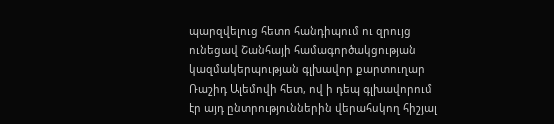պարզվելուց հետո հանդիպում ու զրույց ունեցավ Շանհայի համագործակցության կազմակերպության գլխավոր քարտուղար Ռաշիդ Ալեմովի հետ, ով ի դեպ գլխավորում էր այդ ընտրություններին վերահսկող հիշյալ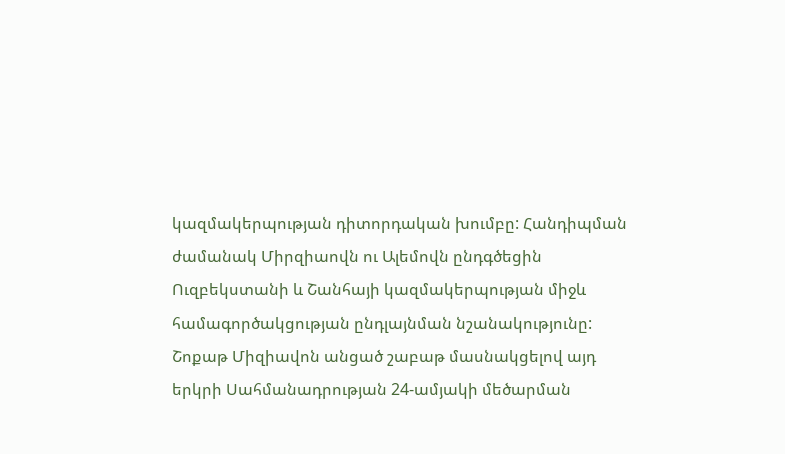կազմակերպության դիտորդական խումբը: Հանդիպման ժամանակ Միրզիաովն ու Ալեմովն ընդգծեցին Ուզբեկստանի և Շանհայի կազմակերպության միջև համագործակցության ընդլայնման նշանակությունը: Շոքաթ Միզիավոն անցած շաբաթ մասնակցելով այդ երկրի Սահմանադրության 24-ամյակի մեծարման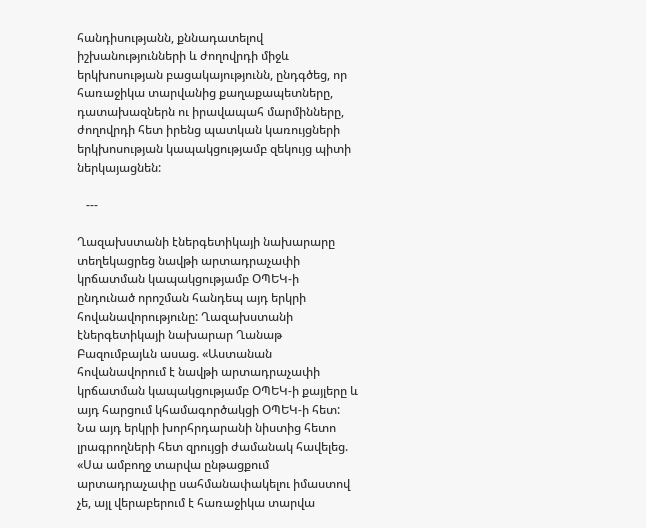հանդիսությանն, քննադատելով իշխանությունների և ժողովրդի միջև երկխոսության բացակայությունն, ընդգծեց, որ հառաջիկա տարվանից քաղաքապետները, դատախազներն ու իրավապահ մարմինները, ժողովրդի հետ իրենց պատկան կառույցների երկխոսության կապակցությամբ զեկույց պիտի ներկայացնեն:

   ---

Ղազախստանի էներգետիկայի նախարարը տեղեկացրեց նավթի արտադրաչափի կրճատման կապակցությամբ ՕՊԵԿ-ի ընդունած որոշման հանդեպ այդ երկրի հովանավորությունը: Ղազախստանի էներգետիկայի նախարար Ղանաթ Բազումբայևն ասաց. «Աստանան հովանավորում է նավթի արտադրաչափի կրճատման կապակցությամբ ՕՊԵԿ-ի քայլերը և այդ հարցում կհամագործակցի ՕՊԵԿ-ի հետ: Նա այդ երկրի խորհրդարանի նիստից հետո լրագրողների հետ զրույցի ժամանակ հավելեց. «Սա ամբողջ տարվա ընթացքում արտադրաչափը սահմանափակելու իմաստով չե, այլ վերաբերում է հառաջիկա տարվա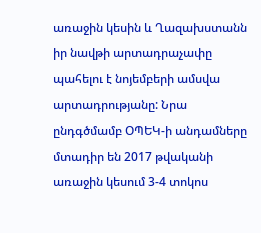առաջին կեսին և Ղազախստանն իր նավթի արտադրաչափը պահելու է նոյեմբերի ամսվա արտադրությանը: Նրա ընդգծմամբ ՕՊԵԿ-ի անդամները մտադիր են 2017 թվականի առաջին կեսում 3-4 տոկոս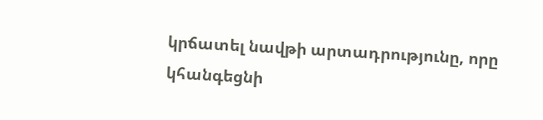կրճատել նավթի արտադրությունը, որը կհանգեցնի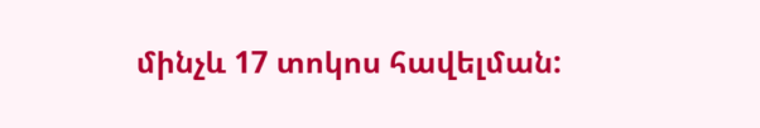մինչև 17 տոկոս հավելման: